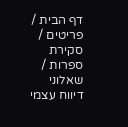דף הבית / פריטים / סקירת ספרות / שאלוני דיווח עצמי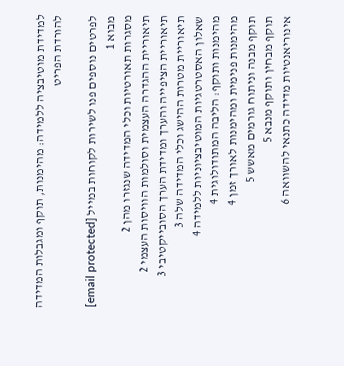למדידת מוטיבציה ללמידה: מהימנות, תוקף ומגבלות המדידה
להורדת הפריט

לפרטים נוספים פנו לשירות לקוחות במייל [email protected]
מבוא 1
מסגרות תאורטיות וכלי המדידה שנגזרו מהן 2
תיאוריית ההגדרה העצמית וסולמות הוויסות העצמי 2
תיאוריית הציפייה והערך ומדידת הערך הסובייקטיבי 3
תיאוריית מטרות ההישג וכלי המדידה שלה 3
שאלון האסטרטגיות המוטיבציוניות ללמידה 4
מהימנות ותוקף: הליבה המתודולוגית 4
מהימנות פנימית ומהימנות לאורך זמן 4
תוקף מבנה וניתוח גורמים מאשש 5
תוקף מבחין ותוקף מנבא 5
אינוריאנטיות מדידה כתנאי להשוואה 6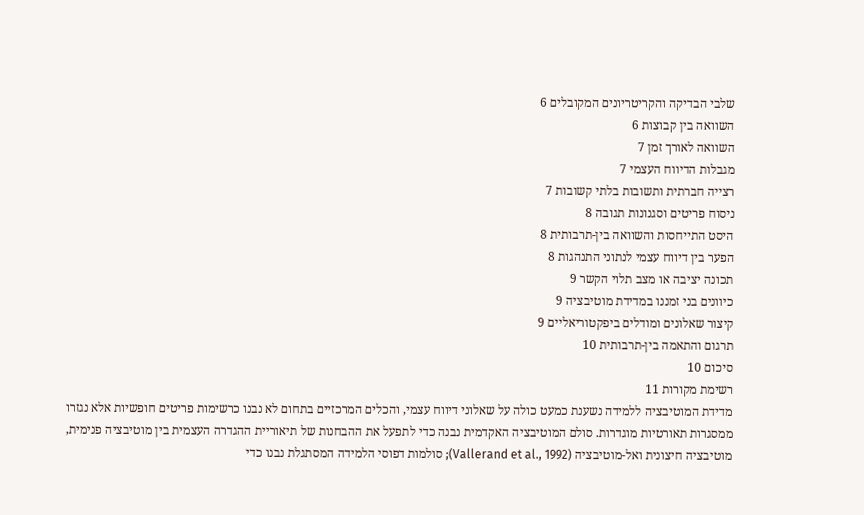שלבי הבדיקה והקריטריונים המקובלים 6
השוואה בין קבוצות 6
השוואה לאורך זמן 7
מגבלות הדיווח העצמי 7
רצייה חברתית ותשובות בלתי קשובות 7
ניסוח פריטים וסגנונות תגובה 8
היסט התייחסות והשוואה בין-תרבותית 8
הפער בין דיווח עצמי לנתוני התנהגות 8
תכונה יציבה או מצב תלוי הקשר 9
כיוונים בני זמננו במדידת מוטיבציה 9
קיצור שאלונים ומודלים ביפקטוריאליים 9
תרגום והתאמה בין-תרבותית 10
סיכום 10
רשימת מקורות 11
מדידת המוטיבציה ללמידה נשענת כמעט כולה על שאלוני דיווח עצמי, והכלים המרכזיים בתחום לא נבנו כרשימות פריטים חופשיות אלא נגזרו ממסגרות תאורטיות מוגדרות. סולם המוטיבציה האקדמית נבנה כדי לתפעל את ההבחנות של תיאוריית ההגדרה העצמית בין מוטיבציה פנימית, מוטיבציה חיצונית ואל-מוטיבציה (Vallerand et al., 1992); סולמות דפוסי הלמידה המסתגלת נבנו כדי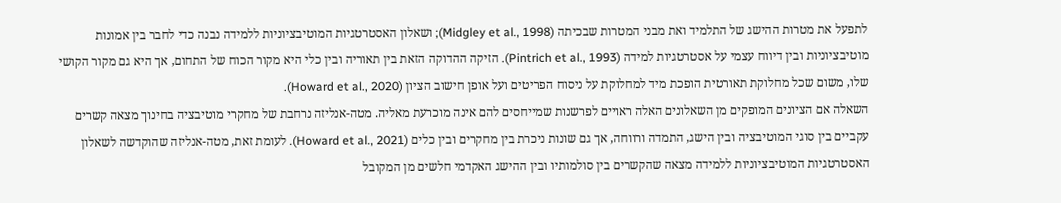לתפעל את מטרות ההישג של התלמיד ואת מבני המטרות שבכיתה (Midgley et al., 1998); ושאלון האסטרטגיות המוטיבציוניות ללמידה נבנה כדי לחבר בין אמונות מוטיבציוניות ובין דיווח עצמי על אסטרטגיות למידה (Pintrich et al., 1993). הזיקה ההדוקה הזאת בין תאוריה ובין כלי היא מקור הכוח של התחום, אך היא גם מקור הקושי שלו, משום שכל מחלוקת תאורטית הופכת מיד למחלוקת על ניסוח הפריטים ועל אופן חישוב הציון (Howard et al., 2020).
השאלה אם הציונים המופקים מן השאלונים האלה ראויים לפרשנות שמייחסים להם אינה מוכרעת מאליה. מטה-אנליזה נרחבת של מחקרי מוטיבציה בחינוך מצאה קשרים עקביים בין סוגי המוטיבציה ובין הישג, התמדה ורווחה, אך גם שונות ניכרת בין מחקרים ובין כלים (Howard et al., 2021). לעומת זאת, מטה-אנליזה שהוקדשה לשאלון האסטרטגיות המוטיבציוניות ללמידה מצאה שהקשרים בין סולמותיו ובין ההישג האקדמי חלשים מן המקובל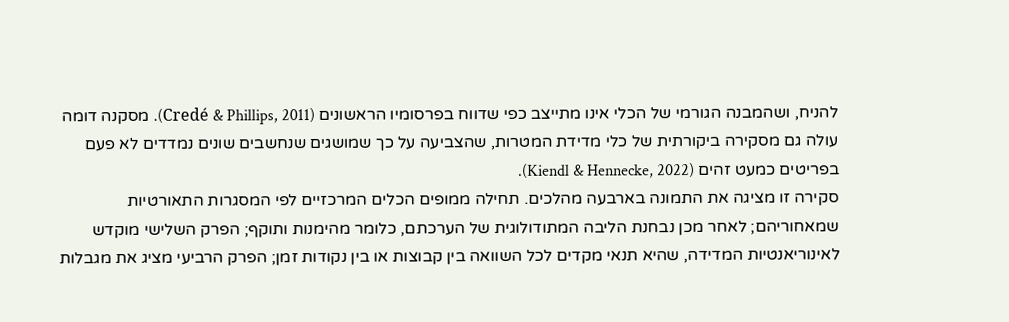להניח, ושהמבנה הגורמי של הכלי אינו מתייצב כפי שדווח בפרסומיו הראשונים (Credé & Phillips, 2011). מסקנה דומה עולה גם מסקירה ביקורתית של כלי מדידת המטרות, שהצביעה על כך שמושגים שנחשבים שונים נמדדים לא פעם בפריטים כמעט זהים (Kiendl & Hennecke, 2022).
סקירה זו מציגה את התמונה בארבעה מהלכים. תחילה ממופים הכלים המרכזיים לפי המסגרות התאורטיות שמאחוריהם; לאחר מכן נבחנת הליבה המתודולוגית של הערכתם, כלומר מהימנות ותוקף; הפרק השלישי מוקדש לאינוריאנטיות המדידה, שהיא תנאי מקדים לכל השוואה בין קבוצות או בין נקודות זמן; הפרק הרביעי מציג את מגבלות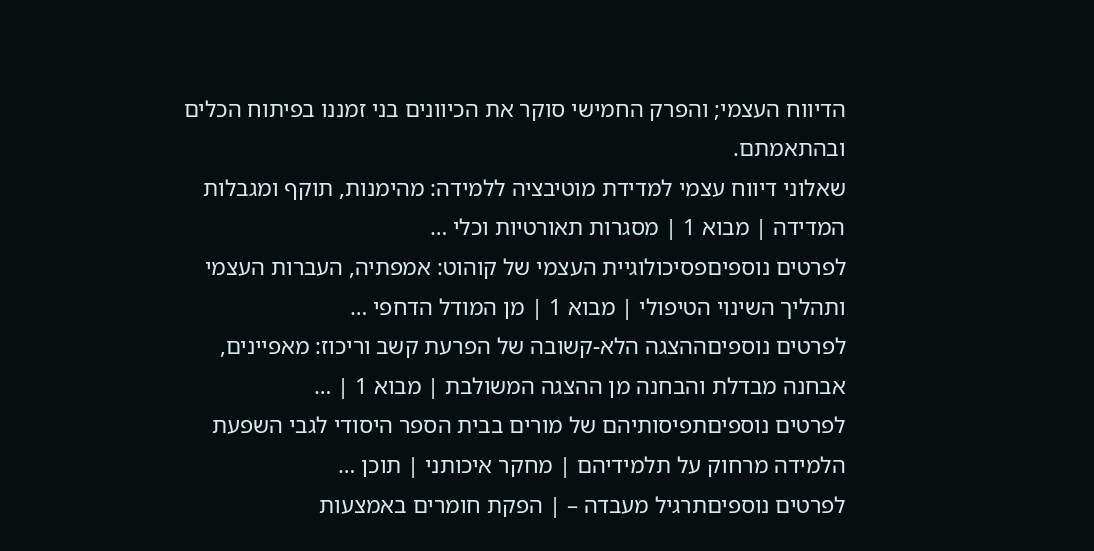הדיווח העצמי; והפרק החמישי סוקר את הכיוונים בני זמננו בפיתוח הכלים ובהתאמתם.
שאלוני דיווח עצמי למדידת מוטיבציה ללמידה: מהימנות, תוקף ומגבלות המדידה | מבוא 1 | מסגרות תאורטיות וכלי …
לפרטים נוספיםפסיכולוגיית העצמי של קוהוט: אמפתיה, העברות העצמי ותהליך השינוי הטיפולי | מבוא 1 | מן המודל הדחפי …
לפרטים נוספיםההצגה הלא-קשובה של הפרעת קשב וריכוז: מאפיינים, אבחנה מבדלת והבחנה מן ההצגה המשולבת | מבוא 1 | …
לפרטים נוספיםתפיסותיהם של מורים בבית הספר היסודי לגבי השפעת הלמידה מרחוק על תלמידיהם | מחקר איכותני | תוכן …
לפרטים נוספיםתרגיל מעבדה – | הפקת חומרים באמצעות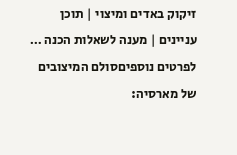זיקוק באדים ומיצוי | תוכן עניינים | מענה לשאלות הכנה …
לפרטים נוספיםסולם המיצובים של מארסיה: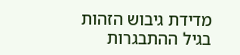מדידת גיבוש הזהות בגיל ההתבגרות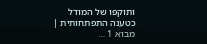ותוקפו של המודל כטענה התפתחותית | מבוא 1 …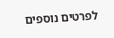לפרטים נוספים